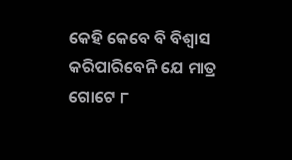କେହି କେବେ ବି ବିଶ୍ବାସ କରିପାରିବେନି ଯେ ମାତ୍ର ଗୋଟେ ୮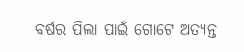ବର୍ଷର ପିଲା ପାଇଁ ଗୋଟେ ଅତ୍ୟନ୍ତ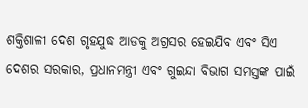ଶକ୍ତିଶାଳୀ ଦେଶ ଗୃହଯୁଦ୍ଧ ଆଡକୁ ଅଗ୍ରସର ହେଇଯିବ ଏବଂ ସିଏ ଦେଶର ସରକାର, ପ୍ରଧାନମନ୍ତ୍ରୀ ଏବଂ ଗୁଇନ୍ଦା ବିଭାଗ ସମସ୍ତଙ୍କ ପାଇଁ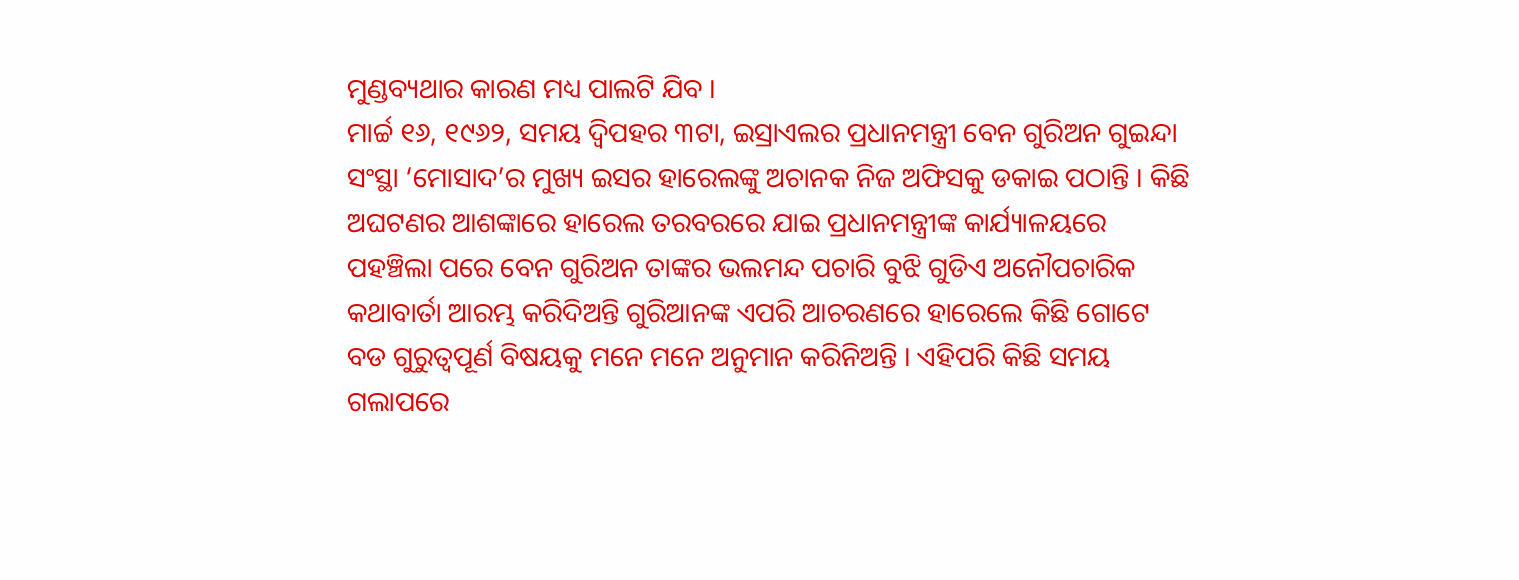ମୁଣ୍ଡବ୍ୟଥାର କାରଣ ମଧ୍ୟ ପାଲଟି ଯିବ ।
ମାର୍ଚ୍ଚ ୧୬, ୧୯୬୨, ସମୟ ଦ୍ଵିପହର ୩ଟା, ଇସ୍ରାଏଲର ପ୍ରଧାନମନ୍ତ୍ରୀ ବେନ ଗୁରିଅନ ଗୁଇନ୍ଦା ସଂସ୍ଥା ‘ମୋସାଦ’ର ମୁଖ୍ୟ ଇସର ହାରେଲଙ୍କୁ ଅଚାନକ ନିଜ ଅଫିସକୁ ଡକାଇ ପଠାନ୍ତି । କିଛି ଅଘଟଣର ଆଶଙ୍କାରେ ହାରେଲ ତରବରରେ ଯାଇ ପ୍ରଧାନମନ୍ତ୍ରୀଙ୍କ କାର୍ଯ୍ୟାଳୟରେ ପହଞ୍ଚିଲା ପରେ ବେନ ଗୁରିଅନ ତାଙ୍କର ଭଲମନ୍ଦ ପଚାରି ବୁଝି ଗୁଡିଏ ଅନୌପଚାରିକ କଥାବାର୍ତା ଆରମ୍ଭ କରିଦିଅନ୍ତି ଗୁରିଆନଙ୍କ ଏପରି ଆଚରଣରେ ହାରେଲେ କିଛି ଗୋଟେ ବଡ ଗୁରୁତ୍ବପୂର୍ଣ ବିଷୟକୁ ମନେ ମନେ ଅନୁମାନ କରିନିଅନ୍ତି । ଏହିପରି କିଛି ସମୟ ଗଲାପରେ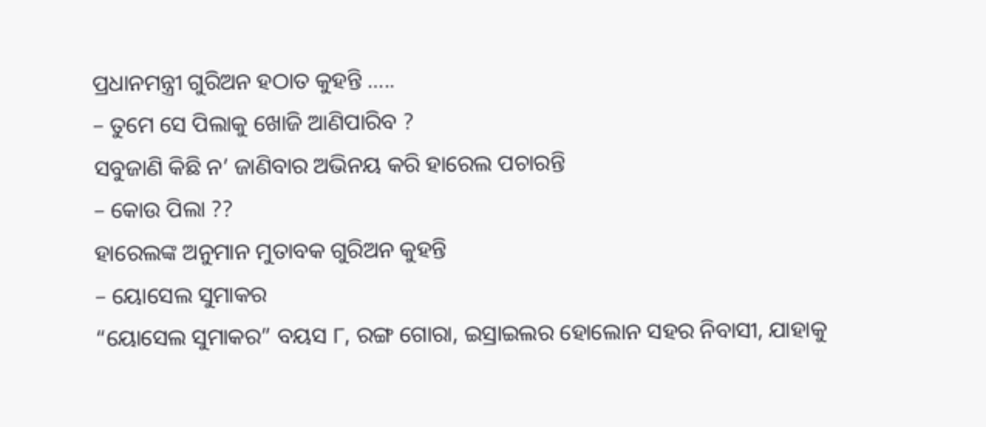ପ୍ରଧାନମନ୍ତ୍ରୀ ଗୁରିଅନ ହଠାତ କୁହନ୍ତି …..
– ତୁମେ ସେ ପିଲାକୁ ଖୋଜି ଆଣିପାରିବ ?
ସବୁଜାଣି କିଛି ନ’ ଜାଣିବାର ଅଭିନୟ କରି ହାରେଲ ପଚାରନ୍ତି
– କୋଉ ପିଲା ??
ହାରେଲଙ୍କ ଅନୁମାନ ମୁତାବକ ଗୁରିଅନ କୁହନ୍ତି
– ୟୋସେଲ ସୁମାକର
“ୟୋସେଲ ସୁମାକର” ବୟସ ୮, ରଙ୍ଗ ଗୋରା, ଇସ୍ରାଇଲର ହୋଲୋନ ସହର ନିବାସୀ, ଯାହାକୁ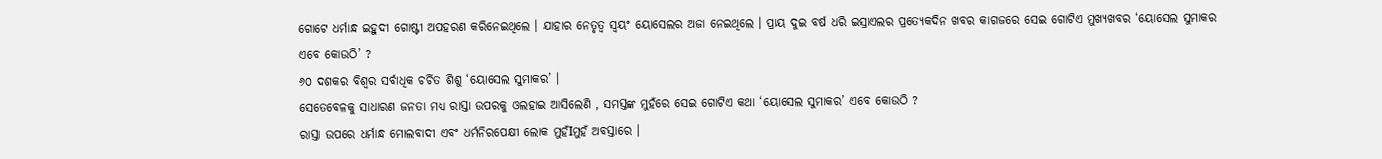ଗୋଟେ ଧର୍ମାନ୍ଧ ଇହୁଦୀ ଗୋଷ୍ଟୀ ଅପହରଣ କରିନେଇଥିଲେ । ଯାହାର ନେତୃତ୍ଵ ସ୍ଵୟଂ ୟୋସେଲର ଅଜା ନେଇଥିଲେ । ପ୍ରାୟ ଦୁଇ ବର୍ଷ ଧରି ଇସ୍ରାଏଲର ପ୍ରତ୍ଯେକଦିନ ଖବର କାଗଜରେ ସେଇ ଗୋଟିଏ ମୁଖ୍ୟଖବର ‘ୟୋସେଲ ସୁମାକର ଏବେ କୋଉଠି’ ?
୬୦ ଦଶକର ବିଶ୍ଵର ସର୍ବାଧିକ ଚର୍ଚିତ ଶିଶୁ ‘ୟୋସେଲ ସୁମାକର’ ।
ସେତେବେଳକୁ ସାଧାରଣ ଜନତା ମଧ୍ୟ ରାସ୍ତା ଉପରକୁ ଓଲହାଇ ଆସିଲେଣି , ସମସ୍ତଙ୍କ ମୁହଁରେ ସେଇ ଗୋଟିଏ କଥା ‘ୟୋସେଲ ସୁମାକର’ ଏବେ କୋଉଠି ?
ରାସ୍ତା ଉପରେ ଧର୍ମାନ୍ଧ ମୋଲବାଦୀ ଏବଂ ଧର୍ମନିରପେକ୍ଷୀ ଲୋକ ମୁହଁIମୁହଁ ଅବସ୍ତାରେ ।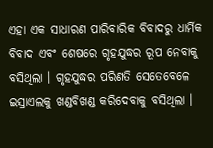ଏହା ଏକ ସାଧାରଣ ପାରିବାରିକ ବିବାଦରୁ ଧାର୍ମିକ ବିବାଦ ଏବଂ ଶେଷରେ ଗୃହଯୁଦ୍ଧର ରୂପ ନେବାକୁ ବସିଥିଲା । ଗୃହଯୁଦ୍ଧର ପରିଣତି ସେତେବେଳେ ଇସ୍ରାଏଲକୁ ଖଣ୍ଡବିଖଣ୍ଡ କରିଦେବାକୁ ବସିଥିଲା ।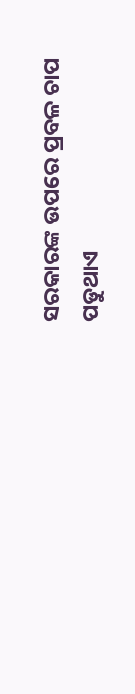ସରକାରଙ୍କ ଉପରେ ପ୍ରବଳ ଚାପ ପଡୁଥାଏ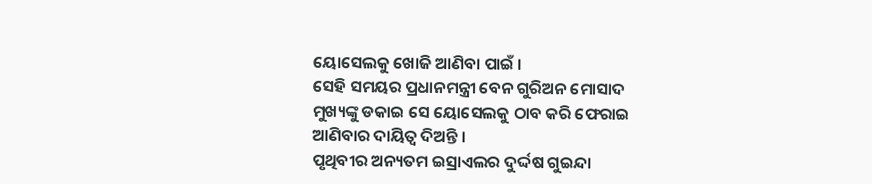ୟୋସେଲକୁ ଖୋଜି ଆଣିବା ପାଇଁ ।
ସେହି ସମୟର ପ୍ରଧାନମନ୍ତ୍ରୀ ବେନ ଗୁରିଅନ ମୋସାଦ ମୁଖ୍ୟଙ୍କୁ ଡକାଇ ସେ ୟୋସେଲକୁ ଠାବ କରି ଫେରାଇ ଆଣିବାର ଦାୟିତ୍ଵ ଦିଅନ୍ତି ।
ପୃଥିବୀର ଅନ୍ୟତମ ଇସ୍ରାଏଲର ଦୁର୍ଦ୍ଦଷ ଗୁଇନ୍ଦା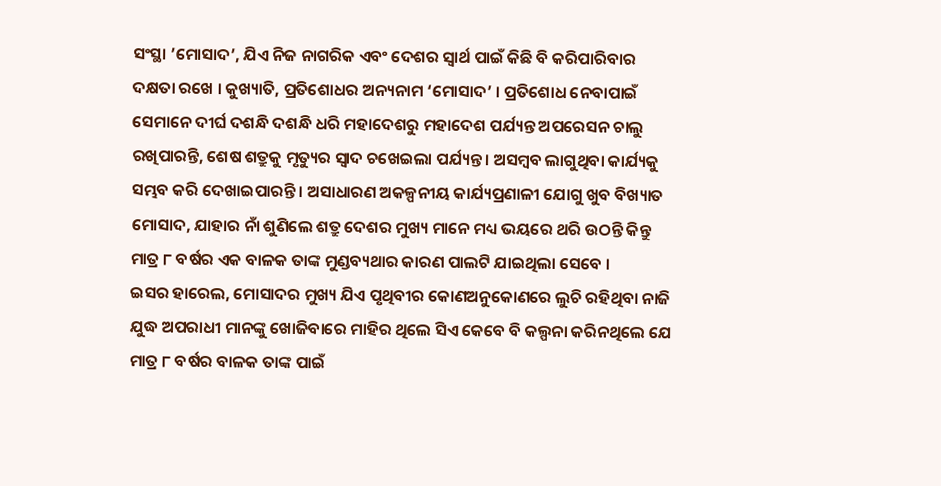ସଂସ୍ଥା ’ମୋସାଦ’, ଯିଏ ନିଜ ନାଗରିକ ଏବଂ ଦେଶର ସ୍ଵାର୍ଥ ପାଇଁ କିଛି ବି କରିପାରିବାର ଦକ୍ଷତା ରଖେ । କୁଖ୍ୟାତି, ପ୍ରତିଶୋଧର ଅନ୍ୟନାମ ‘ମୋସାଦ’ । ପ୍ରତିଶୋଧ ନେବାପାଇଁ ସେମାନେ ଦୀର୍ଘ ଦଶନ୍ଧି ଦଶନ୍ଧି ଧରି ମହାଦେଶରୁ ମହାଦେଶ ପର୍ଯ୍ୟନ୍ତ ଅପରେସନ ଚାଲୁ ରଖିପାରନ୍ତି, ଶେଷ ଶତ୍ରୁକୁ ମୃତ୍ୟୁର ସ୍ଵାଦ ଚଖେଇଲା ପର୍ଯ୍ୟନ୍ତ । ଅସମ୍ବବ ଲାଗୁଥିବା କାର୍ଯ୍ୟକୁ ସମ୍ଭବ କରି ଦେଖାଇପାରନ୍ତି । ଅସାଧାରଣ ଅକଳ୍ପନୀୟ କାର୍ଯ୍ୟପ୍ରଣାଳୀ ଯୋଗୁ ଖୁବ ବିଖ୍ୟାତ ମୋସାଦ, ଯାହାର ନାଁ ଶୁଣିଲେ ଶତ୍ରୁ ଦେଶର ମୁଖ୍ୟ ମାନେ ମଧ୍ୟ ଭୟରେ ଥରି ଉଠନ୍ତି କିନ୍ତୁ ମାତ୍ର ୮ ବର୍ଷର ଏକ ବାଳକ ତାଙ୍କ ମୁଣ୍ଡବ୍ୟଥାର କାରଣ ପାଲଟି ଯାଇଥିଲା ସେବେ ।
ଇସର ହାରେଲ, ମୋସାଦର ମୁଖ୍ୟ ଯିଏ ପୃଥିବୀର କୋଣଅନୁକୋଣରେ ଲୁଚି ରହିଥିବା ନାଜି ଯୁଦ୍ଧ ଅପରାଧୀ ମାନଙ୍କୁ ଖୋଜିବାରେ ମାହିର ଥିଲେ ସିଏ କେବେ ବି କଲ୍ପନା କରିନଥିଲେ ଯେ ମାତ୍ର ୮ ବର୍ଷର ବାଳକ ତାଙ୍କ ପାଇଁ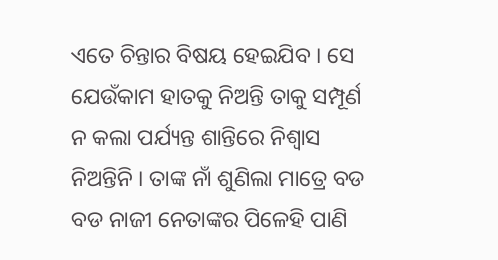ଏତେ ଚିନ୍ତାର ବିଷୟ ହେଇଯିବ । ସେ ଯେଉଁକାମ ହାତକୁ ନିଅନ୍ତି ତାକୁ ସମ୍ପୂର୍ଣ ନ କଲା ପର୍ଯ୍ୟନ୍ତ ଶାନ୍ତିରେ ନିଶ୍ଵାସ ନିଅନ୍ତିନି । ତାଙ୍କ ନାଁ ଶୁଣିଲା ମାତ୍ରେ ବଡ ବଡ ନାଜୀ ନେତାଙ୍କର ପିଳେହି ପାଣି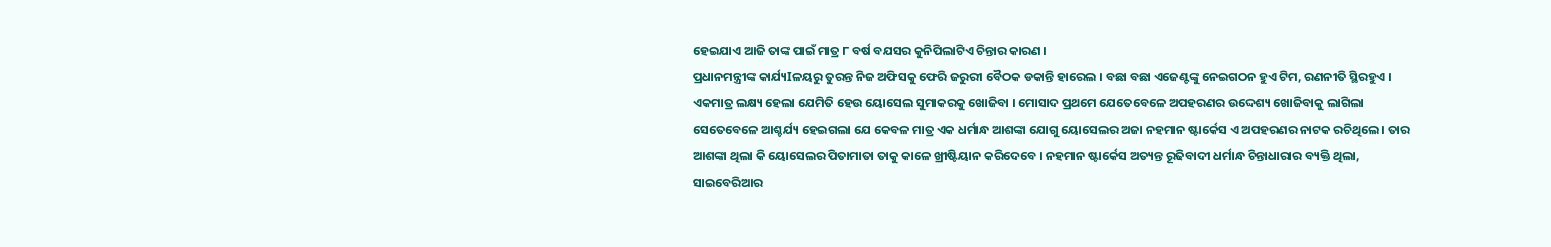ହେଇଯାଏ ଆଜି ତାଙ୍କ ପାଇଁ ମାତ୍ର ୮ ବର୍ଷ ବଯସର କୁନିପିଲାଟିଏ ଚିନ୍ତାର କାରଣ ।
ପ୍ରଧାନମନ୍ତ୍ରୀଙ୍କ କାର୍ଯ୍ୟIଳୟରୁ ତୁରନ୍ତ ନିଜ ଅଫିସକୁ ଫେରି ଜରୁରୀ ବୈଠକ ଡକାନ୍ତି ହାରେଲ । ବଛା ବଛା ଏଜେଣ୍ଟଙ୍କୁ ନେଇଗଠନ ହୁଏ ଟିମ, ରଣନୀତି ସ୍ଥିରହୁଏ । ଏକମାତ୍ର ଲକ୍ଷ୍ୟ ହେଲା ଯେମିତି ହେଉ ୟୋସେଲ ସୁମାକରକୁ ଖୋଜିବା । ମୋସାଦ ପ୍ରଥମେ ଯେତେବେଳେ ଅପହରଣର ଉଦ୍ଦେଶ୍ୟ ଖୋଜିବାକୁ ଲାଗିଲା ସେତେବେଳେ ଆଶ୍ଚର୍ଯ୍ୟ ହେଇଗଲା ଯେ କେବଳ ମାତ୍ର ଏକ ଧର୍ମାନ୍ଧ ଆଶଙ୍କା ଯୋଗୁ ୟୋସେଲର ଅଜା ନହମାନ ଷ୍ଟାର୍କେସ ଏ ଅପହରଣର ନାଟକ ରଚିଥିଲେ । ତାର ଆଶଙ୍କା ଥିଲା କି ୟୋସେଲର ପିତାମାତା ତାକୁ କାଳେ ଖ୍ରୀଷ୍ଟିୟାନ କରିଦେବେ । ନହମାନ ଷ୍ଟାର୍କେସ ଅତ୍ୟନ୍ତ ରୂଢିବାଦୀ ଧର୍ମାନ୍ଧ ଚିନ୍ତାଧାରାର ବ୍ୟକ୍ତି ଥିଲା, ସାଇବେରିଆର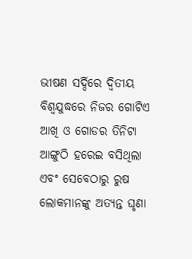ଭୀଷଣ ସର୍ଦ୍ଦିରେ ଦ୍ଵିତୀୟ ବିଶ୍ବଯୁଦ୍ଧରେ ନିଜର ଗୋଟିଏ ଆଖି ଓ ଗୋଡର ତିନିଟା ଆଙ୍ଗୁଠି ହରେଇ ବସିଥିଲା ଏବଂ ସେବେଠାରୁ ରୁଷ ଲୋକମାନଙ୍କୁ ଅତ୍ୟନ୍ତ ଘୃଣା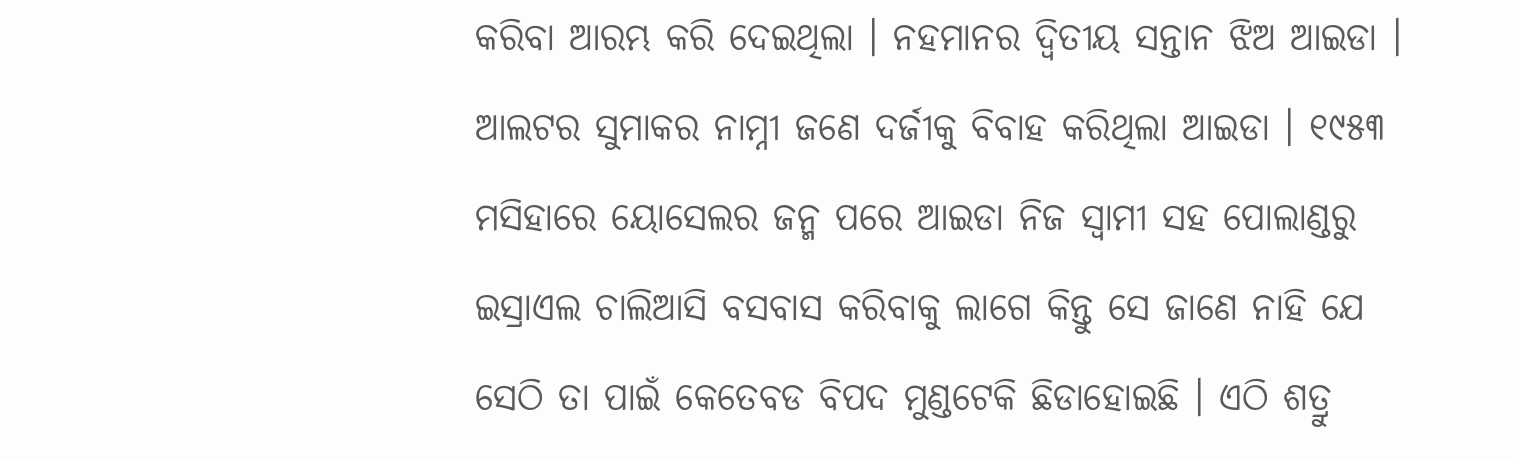କରିବା ଆରମ୍ଭ କରି ଦେଇଥିଲା । ନହମାନର ଦ୍ଵିତୀୟ ସନ୍ତାନ ଝିଅ ଆଇଡା । ଆଲଟର ସୁମାକର ନାମ୍ନୀ ଜଣେ ଦର୍ଜୀକୁ ବିବାହ କରିଥିଲା ଆଇଡା । ୧୯୫୩ ମସିହାରେ ୟୋସେଲର ଜନ୍ମ ପରେ ଆଇଡା ନିଜ ସ୍ଵାମୀ ସହ ପୋଲାଣ୍ଡରୁ ଇସ୍ରାଏଲ ଚାଲିଆସି ବସବାସ କରିବାକୁ ଲାଗେ କିନ୍ତୁ ସେ ଜାଣେ ନାହି ଯେ ସେଠି ତା ପାଇଁ କେତେବଡ ବିପଦ ମୁଣ୍ଡଟେକି ଛିଡାହୋଇଛି । ଏଠି ଶତ୍ରୁ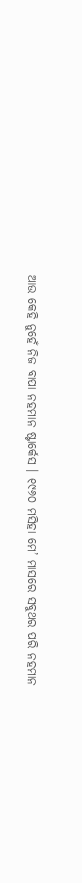ଆଉ କେହି ନୁହେଁ ନିଜ ବାପା ନହମାନ ଷ୍ଟାର୍କେସ । ୧୯୬୦ ମସିହା ମେ’ ମାସରେ ସବୁଥର ପରି ନହମାନ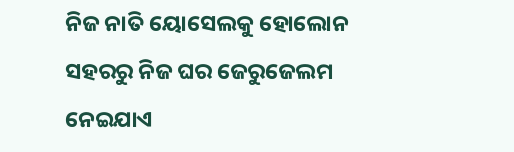ନିଜ ନାତି ୟୋସେଲକୁ ହୋଲୋନ ସହରରୁ ନିଜ ଘର ଜେରୁଜେଲମ ନେଇଯାଏ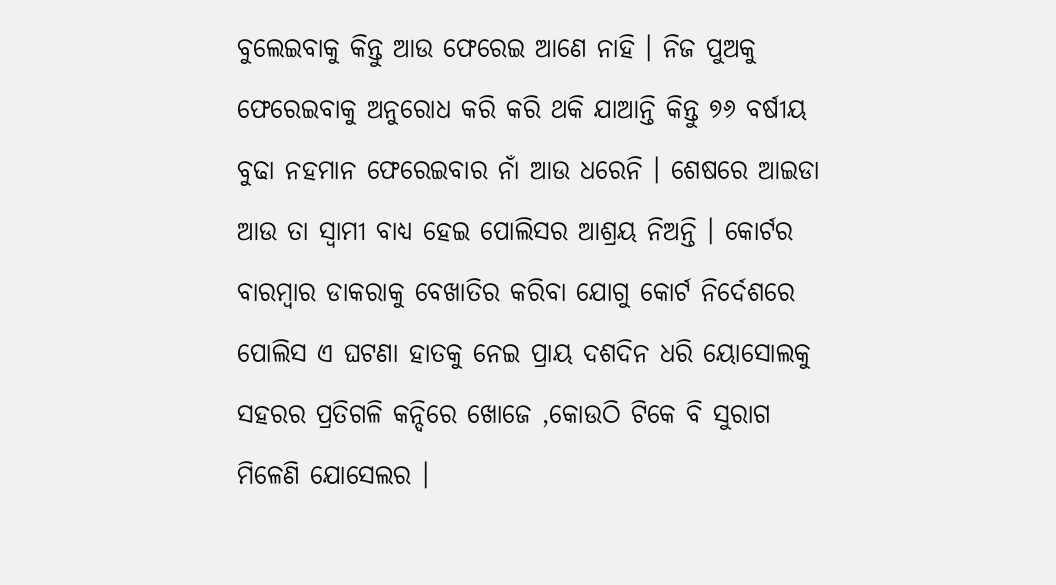ବୁଲେଇବାକୁ କିନ୍ତୁ ଆଉ ଫେରେଇ ଆଣେ ନାହି । ନିଜ ପୁଅକୁ ଫେରେଇବାକୁ ଅନୁରୋଧ କରି କରି ଥକି ଯାଆନ୍ତି କିନ୍ତୁ ୭୬ ବର୍ଷୀୟ ବୁଢା ନହମାନ ଫେରେଇବାର ନାଁ ଆଉ ଧରେନି । ଶେଷରେ ଆଇଡା ଆଉ ତା ସ୍ଵାମୀ ବାଧ୍ୟ ହେଇ ପୋଲିସର ଆଶ୍ରୟ ନିଅନ୍ତି । କୋର୍ଟର ବାରମ୍ବାର ଡାକରାକୁ ବେଖାତିର କରିବା ଯୋଗୁ କୋର୍ଟ ନିର୍ଦେଶରେ ପୋଲିସ ଏ ଘଟଣା ହାତକୁ ନେଇ ପ୍ରାୟ ଦଶଦିନ ଧରି ୟୋସୋଲକୁ ସହରର ପ୍ରତିଗଳି କନ୍ଦିରେ ଖୋଜେ ,କୋଉଠି ଟିକେ ବି ସୁରାଗ ମିଳେଣି ଯୋସେଲର ।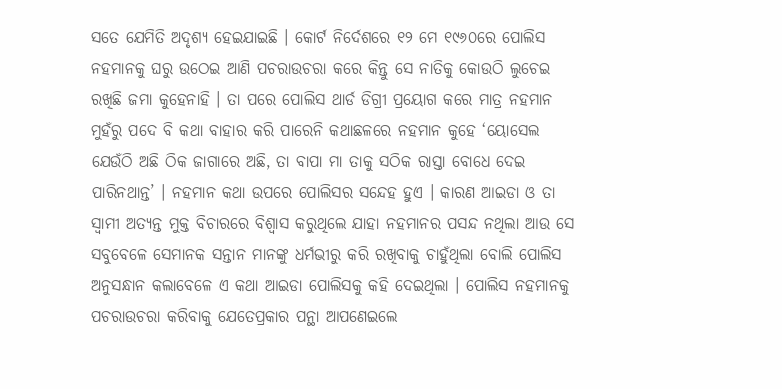ସତେ ଯେମିତି ଅଦୃଶ୍ୟ ହେଇଯାଇଛି । କୋର୍ଟ ନିର୍ଦେଶରେ ୧୨ ମେ ୧୯୬୦ରେ ପୋଲିସ ନହମାନକୁ ଘରୁ ଉଠେଇ ଆଣି ପଚରାଉଚରା କରେ କିନ୍ତୁ ସେ ନାତିକୁ କୋଉଠି ଲୁଚେଇ ରଖିଛି ଜମା କୁହେନାହି । ତା ପରେ ପୋଲିସ ଥାର୍ଡ ଡିଗ୍ରୀ ପ୍ରୟୋଗ କରେ ମାତ୍ର ନହମାନ ମୁହଁରୁ ପଦେ ବି କଥା ବାହାର କରି ପାରେନି କଥାଛଳରେ ନହମାନ କୁହେ ‘ୟୋସେଲ ଯେଉଁଠି ଅଛି ଠିକ ଜାଗାରେ ଅଛି, ତା ବାପା ମା ତାକୁ ସଠିକ ରାସ୍ତା ବୋଧେ ଦେଇ ପାରିନଥାନ୍ତ’ । ନହମାନ କଥା ଉପରେ ପୋଲିସର ସନ୍ଦେହ ହୁଏ । କାରଣ ଆଇଡା ଓ ତା ସ୍ଵାମୀ ଅତ୍ୟନ୍ତ ମୁକ୍ତ ବିଚାରରେ ବିଶ୍ବାସ କରୁଥିଲେ ଯାହା ନହମାନର ପସନ୍ଦ ନଥିଲା ଆଉ ସେ ସବୁବେଳେ ସେମାନକ ସନ୍ତାନ ମାନଙ୍କୁ ଧର୍ମଭୀରୁ କରି ରଖିବାକୁ ଚାହୁଁଥିଲା ବୋଲି ପୋଲିସ ଅନୁସନ୍ଧାନ କଲାବେଳେ ଏ କଥା ଆଇଡା ପୋଲିସକୁ କହି ଦେଇଥିଲା । ପୋଲିସ ନହମାନକୁ ପଚରାଉଚରା କରିବାକୁ ଯେତେପ୍ରକାର ପନ୍ଥା ଆପଣେଇଲେ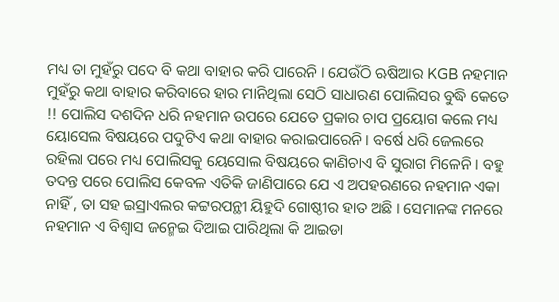ମଧ୍ୟ ତା ମୁହଁରୁ ପଦେ ବି କଥା ବାହାର କରି ପାରେନି । ଯେଉଁଠି ଋଷିଆର KGB ନହମାନ ମୁହଁରୁ କଥା ବାହାର କରିବାରେ ହାର ମାନିଥିଲା ସେଠି ସାଧାରଣ ପୋଲିସର ବୁଦ୍ଧି କେତେ !! ପୋଲିସ ଦଶଦିନ ଧରି ନହମାନ ଉପରେ ଯେତେ ପ୍ରକାର ଚାପ ପ୍ରୟୋଗ କଲେ ମଧ୍ୟ ୟୋସେଲ ବିଷୟରେ ପଦୁଟିଏ କଥା ବାହାର କରାଇପାରେନି । ବର୍ଷେ ଧରି ଜେଲରେ ରହିଲା ପରେ ମଧ୍ୟ ପୋଲିସକୁ ୟେସୋଲ ବିଷୟରେ କାଣିଚାଏ ବି ସୁରାଗ ମିଳେନି । ବହୁ ତଦନ୍ତ ପରେ ପୋଲିସ କେବଳ ଏତିକି ଜାଣିପାରେ ଯେ ଏ ଅପହରଣରେ ନହମାନ ଏକା ନାହିଁ , ତା ସହ ଇସ୍ରାଏଲର କଟ୍ଟରପନ୍ଥୀ ୟିହୁଦି ଗୋଷ୍ଠୀର ହାତ ଅଛି । ସେମାନଙ୍କ ମନରେ ନହମାନ ଏ ବିଶ୍ବାସ ଜନ୍ମେଇ ଦିଆଇ ପାରିଥିଲା କି ଆଇଡା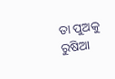ତା ପୁଅକୁ ରୁଷିଆ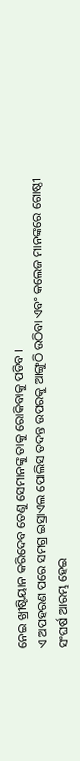ନେଇ ଖ୍ରୀଷ୍ଟିୟାନ କରିଦେବ ତେଣୁ ସେମାନଙ୍କୁ ତାକୁ ରୋକିବାକୁ ପଡିବ ।
ଏ ଅପହରଣ ପରେ ସମଗ୍ର ଇସ୍ରାଏଲ ପୋଲିସ ତଦନ୍ତ ଉପରକୁ ଆଙ୍ଗୁଠି ଉଠିବା ଏବଂ କଲେଜ ମାନଙ୍କରେ ଗୋଷ୍ଠୀ ସଂଘର୍ଷ ଆରମ୍ଭ ହେଇ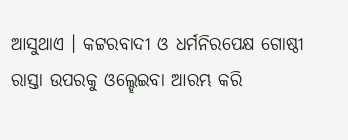ଆସୁଥାଏ । କଟ୍ଟରବାଦୀ ଓ ଧର୍ମନିରପେକ୍ଷ ଗୋଷ୍ଠୀ ରାସ୍ତା ଉପରକୁ ଓଲ୍ହେଇବା ଆରମ୍ଭ କରି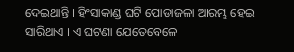ଦେଇଥାନ୍ତି । ହିଂସାକାଣ୍ଡ ଘଟି ପୋଡାଜଳା ଆରମ୍ଭ ହେଇ ସାରିଥାଏ । ଏ ଘଟଣା ଯେତେବେଳେ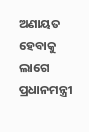ଅଣାୟତ ହେବାକୁ ଲାଗେ ପ୍ରଧାନମନ୍ତ୍ରୀ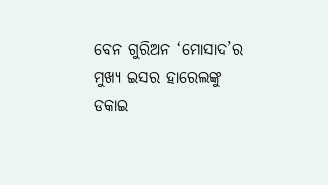ବେନ ଗୁରିଅନ ‘ମୋସାଦ’ର ମୁଖ୍ୟ ଇସର ହାରେଲଙ୍କୁ ଡକାଇ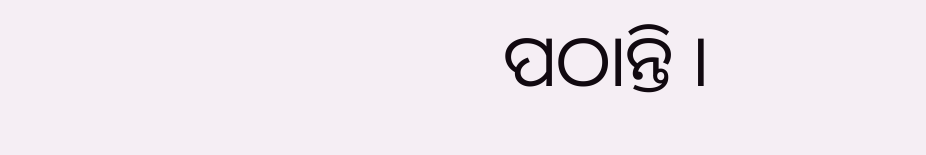ପଠାନ୍ତି ।